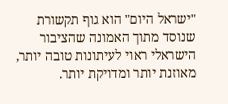"ישראל היום" הוא גוף תקשורת שנוסד מתוך האמונה שהציבור הישראלי ראוי לעיתונות טובה יותר, מאוזנת יותר ומדויקת יותר.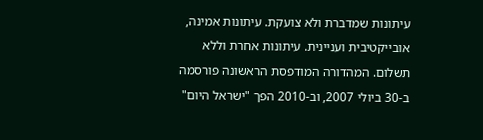עיתונות שמדברת ולא צועקת. עיתונות אמינה, אובייקטיבית ועניינית. עיתונות אחרת וללא תשלום. המהדורה המודפסת הראשונה פורסמה ב-30 ביולי 2007, וב-2010 הפך "ישראל היום"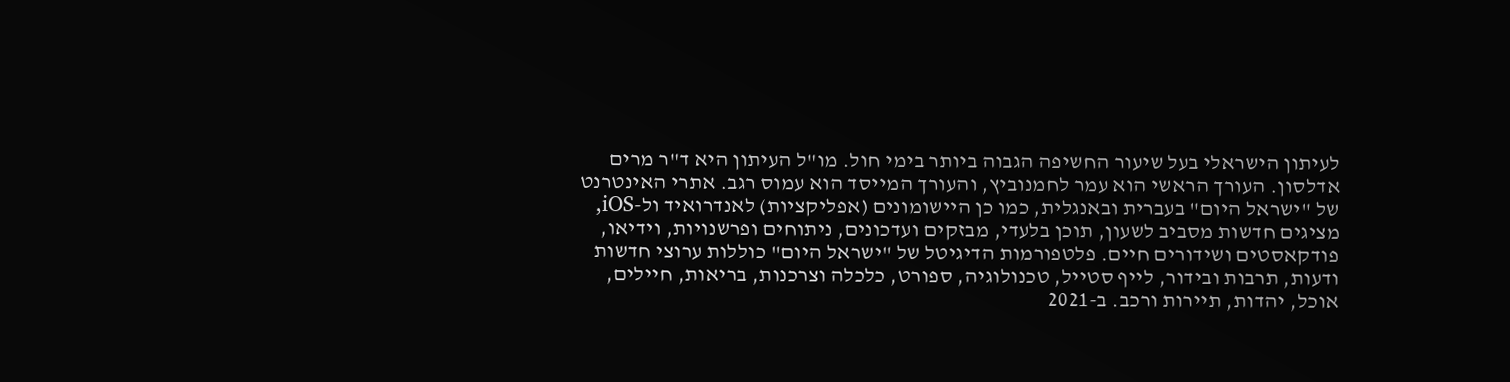לעיתון הישראלי בעל שיעור החשיפה הגבוה ביותר בימי חול. מו"ל העיתון היא ד"ר מרים אדלסון. העורך הראשי הוא עמר לחמנוביץ, והעורך המייסד הוא עמוס רגב. אתרי האינטרנט של "ישראל היום" בעברית ובאנגלית, כמו כן היישומונים (אפליקציות) לאנדרואיד ול-iOS, מציגים חדשות מסביב לשעון, תוכן בלעדי, מבזקים ועדכונים, ניתוחים ופרשנויות, וידיאו, פודקאסטים ושידורים חיים. פלטפורמות הדיגיטל של "ישראל היום" כוללות ערוצי חדשות ודעות, תרבות ובידור, לייף סטייל, טכנולוגיה, ספורט, כלכלה וצרכנות, בריאות, חיילים, אוכל, יהדות, תיירות ורכב. ב-2021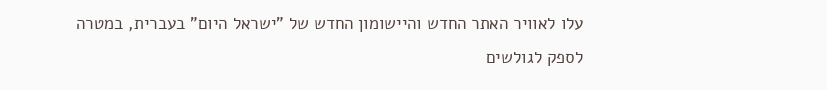עלו לאוויר האתר החדש והיישומון החדש של "ישראל היום" בעברית, במטרה לספק לגולשים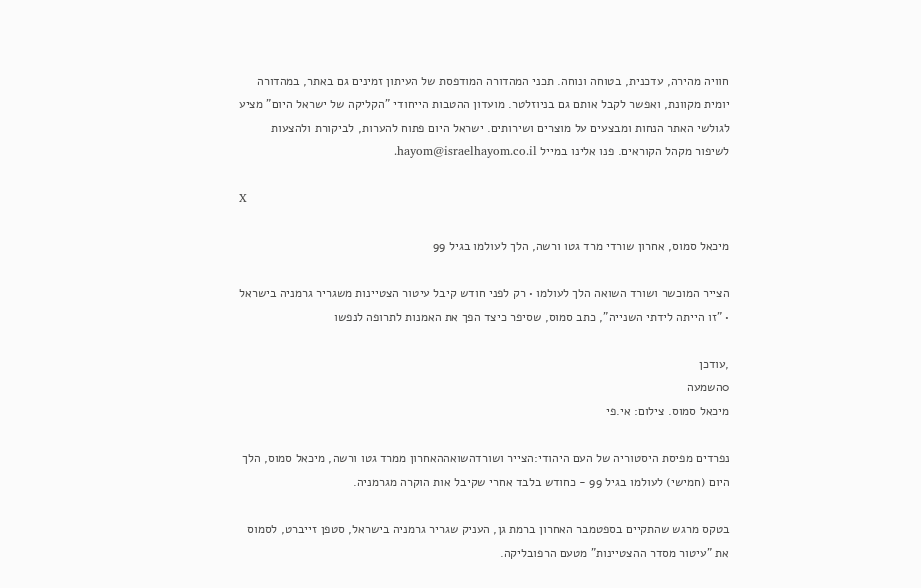חוויה מהירה, עדכנית, בטוחה ונוחה. תכני המהדורה המודפסת של העיתון זמינים גם באתר, במהדורה יומית מקוונת, ואפשר לקבל אותם גם בניוזלטר. מועדון ההטבות הייחודי "הקליקה של ישראל היום" מציע לגולשי האתר הנחות ומבצעים על מוצרים ושירותים. ישראל היום פתוח להערות, לביקורת ולהצעות לשיפור מקהל הקוראים. פנו אלינו במייל hayom@israelhayom.co.il.

X

מיכאל סמוס, אחרון שורדי מרד גטו ורשה, הלך לעולמו בגיל 99

הצייר המוכשר ושורד השואה הלך לעולמו • רק לפני חודש קיבל עיטור הצטיינות משגריר גרמניה בישראל • "זו הייתה לידתי השנייה", כתב סמוס, שסיפר כיצד הפך את האמנות לתרופה לנפשו

,עודכן
0השמעה
מיכאל סמוס. צילום: אי.פי

נפרדים מפיסת היסטוריה של העם היהודי:הצייר ושורדהשואההאחרון ממרד גטו ורשה, מיכאל סמוס, הלך היום (חמישי) לעולמו בגיל 99 - כחודש בלבד אחרי שקיבל אות הוקרה מגרמניה.

בטקס מרגש שהתקיים בספטמבר האחרון ברמת גן, העניק שגריר גרמניה בישראל, סטפן זייברט, לסמוס את "עיטור מסדר ההצטיינות" מטעם הרפובליקה.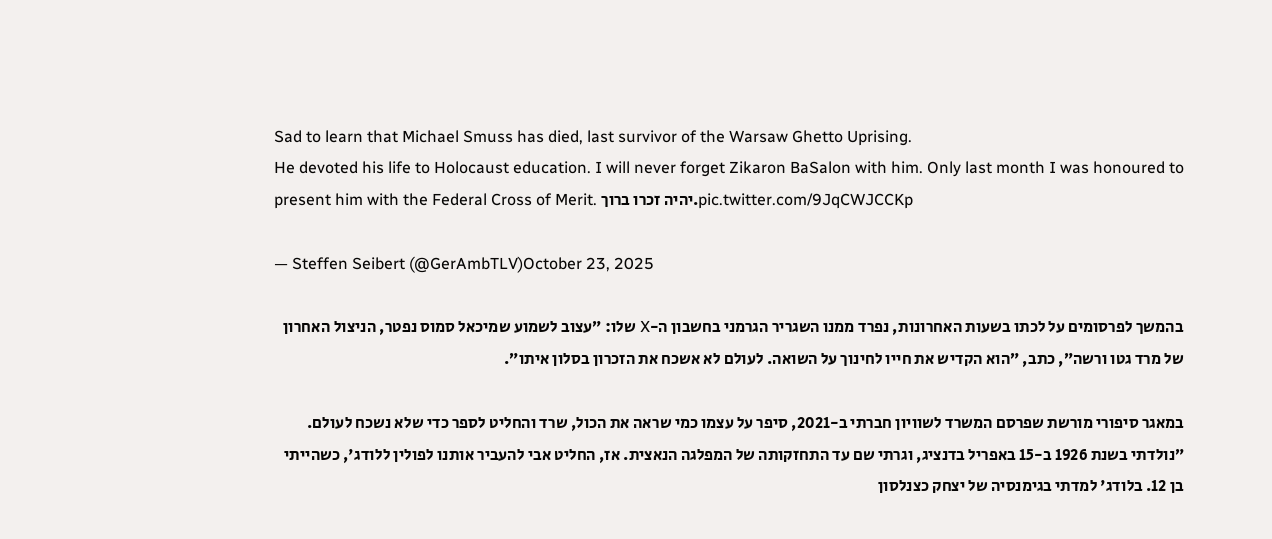Sad to learn that Michael Smuss has died, last survivor of the Warsaw Ghetto Uprising.
He devoted his life to Holocaust education. I will never forget Zikaron BaSalon with him. Only last month I was honoured to present him with the Federal Cross of Merit. יהיה זכרו ברוך.pic.twitter.com/9JqCWJCCKp

— Steffen Seibert (@GerAmbTLV)October 23, 2025

בהמשך לפרסומים על לכתו בשעות האחרונות, נפרד ממנו השגריר הגרמני בחשבון ה-X שלו: ״עצוב לשמוע שמיכאל סמוס נפטר, הניצול האחרון של מרד גטו ורשה״, כתב, ״הוא הקדיש את חייו לחינוך על השואה. לעולם לא אשכח את הזכרון בסלון איתו״.

במאגר סיפורי מורשת שפרסם המשרד לשוויון חברתי ב-2021, סיפר על עצמו כמי שראה את הכול, שרד והחליט לספר כדי שלא נשכח לעולם. ״נולדתי בשנת 1926 ב-15 באפריל בדנציג, וגרתי שם עד התחזקותה של המפלגה הנאצית. אז, החליט אבי להעביר אותנו לפולין ללודג', כשהייתי בן 12. בלודג' למדתי בגימנסיה של יצחק כצנלסון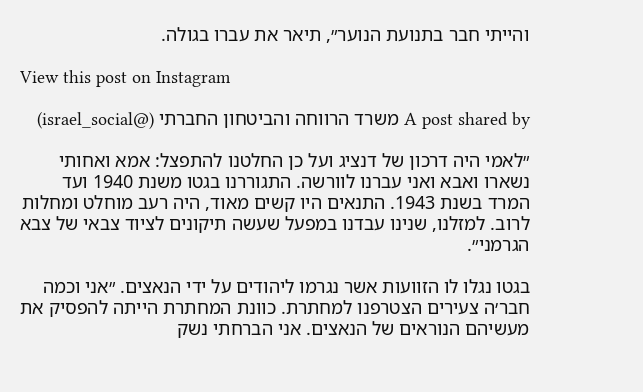והייתי חבר בתנועת הנוער״, תיאר את עברו בגולה.

View this post on Instagram

A post shared by משרד הרווחה והביטחון החברתי (@israel_social)

״לאמי היה דרכון של דנציג ועל כן החלטנו להתפצל: אמא ואחותי נשארו ואבא ואני עברנו לוורשה. התגוררנו בגטו משנת 1940 ועד המרד בשנת 1943. התנאים היו קשים מאוד, היה רעב מוחלט ומחלות לרוב. למזלנו, שנינו עבדנו במפעל שעשה תיקונים לציוד צבאי של צבא הגרמני״.

בגטו נגלו לו הזוועות אשר נגרמו ליהודים על ידי הנאצים. ״אני וכמה חבר׳ה צעירים הצטרפנו למחתרת. כוונת המחתרת הייתה להפסיק את מעשיהם הנוראים של הנאצים. אני הברחתי נשק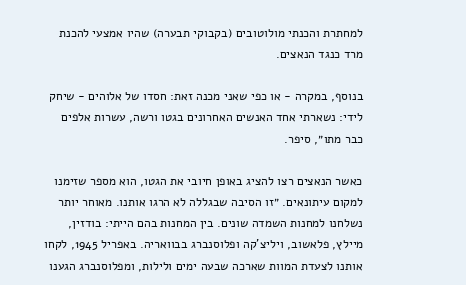למחתרת והכנתי מולוטובים (בקבוקי תבערה) שהיו אמצעי להכנת מרד כנגד הנאצים.

בנוסף, במקרה - או כפי שאני מכנה זאת: חסדו של אלוהים - שיחק לידי: נשארתי אחד האנשים האחרונים בגטו ורשה, עשרות אלפים כבר מתו״, סיפר.

כאשר הנאצים רצו להציג באופן חיובי את הגטו, הוא מספר שזימנו למקום עיתונאים. ״זו הסיבה שבגללה לא הרגו אותנו. מאוחר יותר נשלחנו למחנות השמדה שונים. בין המחנות בהם הייתי: בודזין, מיילץ, פלאשוב, ויליצ'קה ופלוסנברג בבוואריה. באפריל 1945, לקחו אותנו לצעדת המוות שארכה שבעה ימים ולילות, ומפלוסנברג הגענו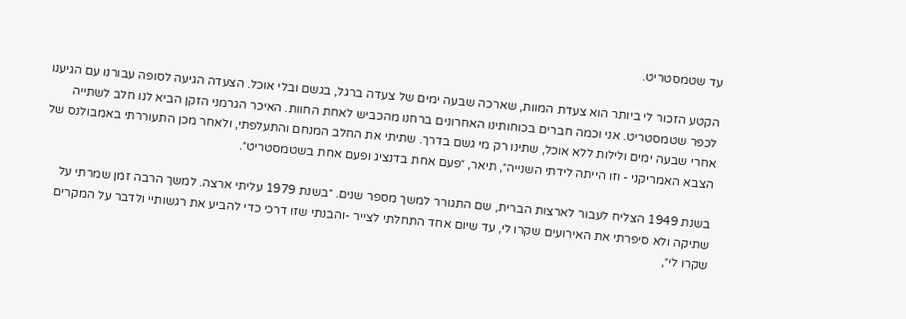עד שטמסטריט.

הקטע הזכור לי ביותר הוא צעדת המוות, שארכה שבעה ימים של צעדה ברגל, בגשם ובלי אוכל. הצעדה הגיעה לסופה עבורנו עם הגיענו לכפר שטמסטריט. אני וכמה חברים בכוחותינו האחרונים ברחנו מהכביש לאחת החוות. האיכר הגרמני הזקן הביא לנו חלב לשתייה אחרי שבעה ימים ולילות ללא אוכל, שתינו רק מי גשם בדרך. שתיתי את החלב המנחם והתעלפתי, ולאחר מכן התעוררתי באמבולנס של הצבא האמריקני - וזו הייתה לידתי השנייה״, תיאר, ״פעם אחת בדנציג ופעם אחת בשטמסטריט״.

בשנת 1949 הצליח לעבור לארצות הברית, שם התגורר למשך מספר שנים. ״בשנת 1979 עליתי ארצה. למשך הרבה זמן שמרתי על שתיקה ולא סיפרתי את האירועים שקרו לי, עד שיום אחד התחלתי לצייר -והבנתי שזו דרכי כדי להביע את רגשותיי ולדבר על המקרים שקרו לי״,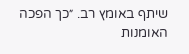שיתף באומץ רב. ״כך הפכה האומנות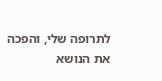לתרופה שלי, והפכה את הנושא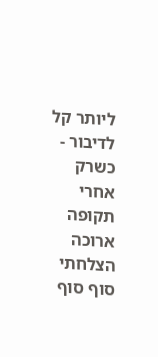ליותר קל לדיבור - כשרק אחרי תקופה ארוכה הצלחתי סוף סוף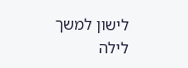לישון למשך לילה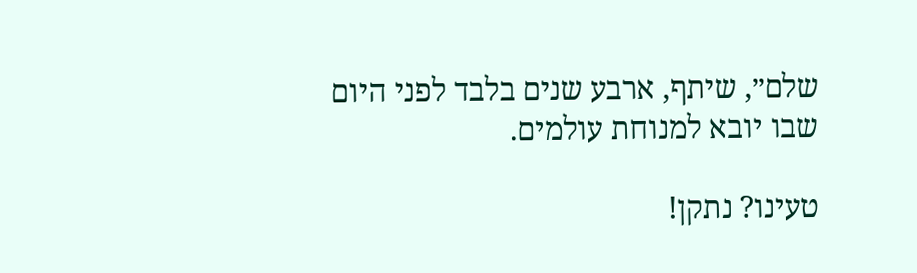שלם״, שיתף, ארבע שנים בלבד לפני היום שבו יובא למנוחת עולמים.

טעינו? נתקן!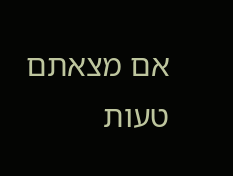אם מצאתם טעות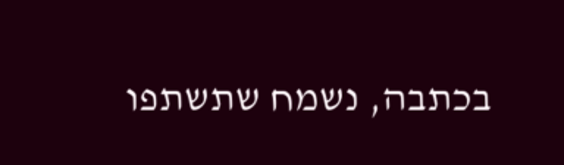בכתבה, נשמח שתשתפו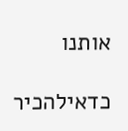אותנו

כדאילהכיר